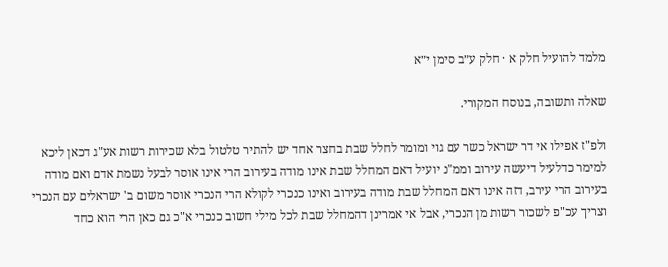מלמד להועיל חלק א · חלק ע״ב סימן י״א

שאלה ותשובה, בנוסח המקורי.

ולפ"ז אפילו אי דר ישראל כשר עם גוי ומומר לחלל שבת בחצר אחד יש להתיר טלטול בלא שכירות רשות אע"ג דכאן ליכא למימר כדלעיל דיעשה עירוב וממ"נ יועיל דאם המחלל שבת אינו מודה בעירוב הרי אינו אוסר לבעל נשמת אדם ואם מודה בעירוב הרי עירב, דזה אינו דאם המחלל שבת מודה בעירוב ואינו כנכרי לקולא הרי הנכרי אוסר משום ב' ישראלים עם הנכרי וצריך עכ"פ לשכור רשות מן הנכרי, אבל אי אמרינן דהמחלל שבת לכל מילי חשוב כנכרי א"כ גם כאן הרי הוא כחד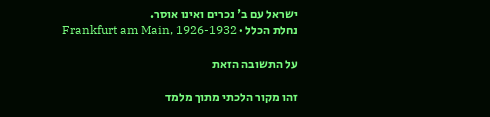ישראל עם ב' נכרים ואינו אוסר.
נחלת הכלל · Frankfurt am Main, 1926-1932

על התשובה הזאת

זהו מקור הלכתי מתוך מלמד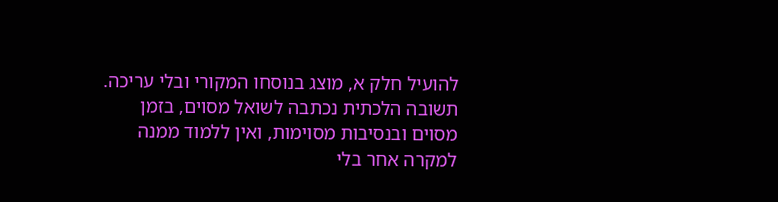להועיל חלק א, מוצג בנוסחו המקורי ובלי עריכה. תשובה הלכתית נכתבה לשואל מסוים, בזמן מסוים ובנסיבות מסוימות, ואין ללמוד ממנה למקרה אחר בלי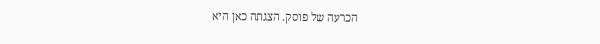הכרעה של פוסק. הצגתה כאן היא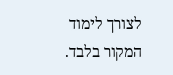לצורך לימוד המקור בלבד.